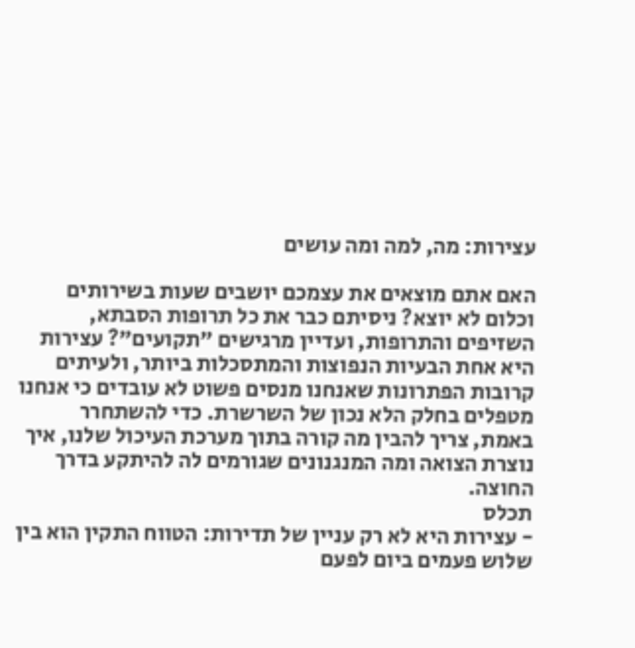עצירות: מה, למה ומה עושים

האם אתם מוצאים את עצמכם יושבים שעות בשירותים וכלום לא יוצא? ניסיתם כבר את כל תרופות הסבתא, השזיפים והתרופות, ועדיין מרגישים "תקועים"? עצירות היא אחת הבעיות הנפוצות והמתסכלות ביותר, ולעיתים קרובות הפתרונות שאנחנו מנסים פשוט לא עובדים כי אנחנו מטפלים בחלק הלא נכון של השרשרת. כדי להשתחרר באמת, צריך להבין מה קורה בתוך מערכת העיכול שלנו, איך נוצרת הצואה ומה המנגנונים שגורמים לה להיתקע בדרך החוצה.
תכלס
- עצירות היא לא רק עניין של תדירות: הטווח התקין הוא בין שלוש פעמים ביום לפעם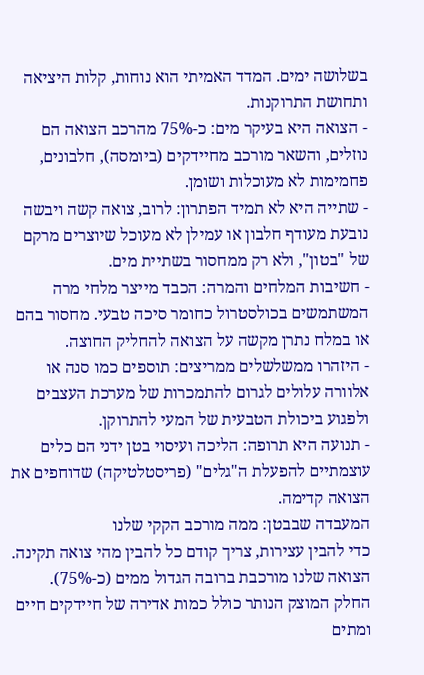בשלושה ימים. המדד האמיתי הוא נוחות, קלות היציאה ותחושת התרוקנות.
- הצואה היא בעיקר מים: כ-75% מהרכב הצואה הם נוזלים, והשאר מורכב מחיידקים (ביומסה), חלבונים, פחמימות לא מעוכלות ושומן.
- שתייה היא לא תמיד הפתרון: לרוב, צואה קשה ויבשה נובעת מעודף חלבון או עמילן לא מעוכל שיוצרים מרקם של "בטון", ולא רק ממחסור בשתיית מים.
- חשיבות המלחים והמרה: הכבד מייצר מלחי מרה המשתמשים בכולסטרול כחומר סיכה טבעי. מחסור בהם או במלח נתרן מקשה על הצואה להחליק החוצה.
- היזהרו ממשלשלים ממריצים: תוספים כמו סנה או אלוורה עלולים לגרום להתמכרות של מערכת העצבים ולפגוע ביכולת הטבעית של המעי להתרוקן.
- תנועה היא תרופה: הליכה ועיסוי בטן ידני הם כלים עוצמתיים להפעלת ה"גלים" (פריסטלטיקה) שדוחפים את הצואה קדימה.
המעבדה שבבטן: ממה מורכב הקקי שלנו
כדי להבין עצירות, צריך קודם כל להבין מהי צואה תקינה. הצואה שלנו מורכבת ברובה הגדול ממים (כ-75%). החלק המוצק הנותר כולל כמות אדירה של חיידקים חיים ומתים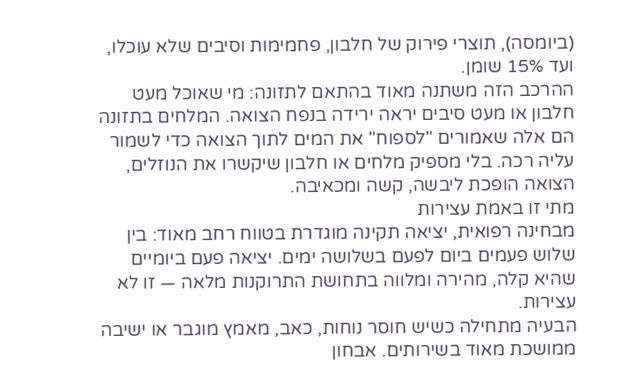(ביומסה), תוצרי פירוק של חלבון, פחמימות וסיבים שלא עוכלו, ועד 15% שומן.
ההרכב הזה משתנה מאוד בהתאם לתזונה: מי שאוכל מעט חלבון או מעט סיבים יראה ירידה בנפח הצואה. המלחים בתזונה הם אלה שאמורים "לספוח" את המים לתוך הצואה כדי לשמור עליה רכה. בלי מספיק מלחים או חלבון שיקשרו את הנוזלים, הצואה הופכת ליבשה, קשה ומכאיבה.
מתי זו באמת עצירות
מבחינה רפואית, יציאה תקינה מוגדרת בטווח רחב מאוד: בין שלוש פעמים ביום לפעם בשלושה ימים. יציאה פעם ביומיים שהיא קלה, מהירה ומלווה בתחושת התרוקנות מלאה — זו לא עצירות.
הבעיה מתחילה כשיש חוסר נוחות, כאב, מאמץ מוגבר או ישיבה ממושכת מאוד בשירותים. אבחון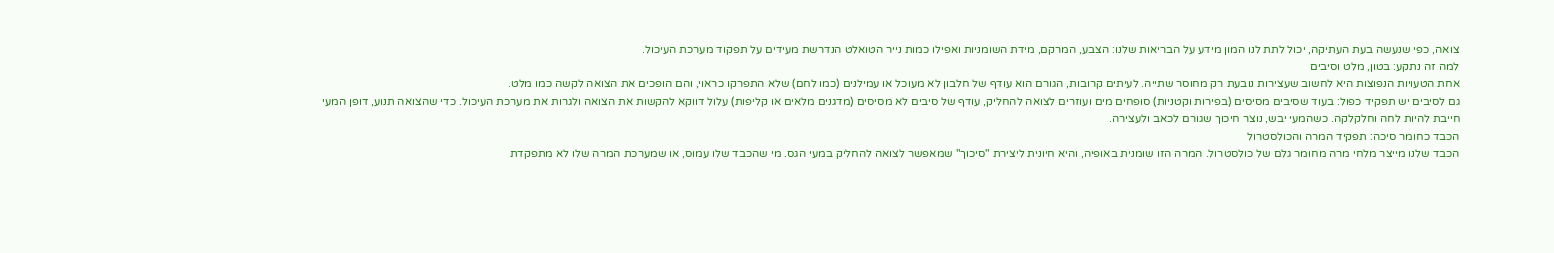צואה, כפי שנעשה בעת העתיקה, יכול לתת לנו המון מידע על הבריאות שלנו: הצבע, המרקם, מידת השומניות ואפילו כמות נייר הטואלט הנדרשת מעידים על תפקוד מערכת העיכול.
למה זה נתקע: בטון, מלט וסיבים
אחת הטעויות הנפוצות היא לחשוב שעצירות נובעת רק מחוסר שתייה. לעיתים קרובות, הגורם הוא עודף של חלבון לא מעוכל או עמילנים (כמו לחם) שלא התפרקו כראוי, והם הופכים את הצואה לקשה כמו מלט.
גם לסיבים יש תפקיד כפול: בעוד שסיבים מסיסים (בפירות וקטניות) סופחים מים ועוזרים לצואה להחליק, עודף של סיבים לא מסיסים (מדגנים מלאים או קליפות) עלול דווקא להקשות את הצואה ולגרות את מערכת העיכול. כדי שהצואה תנוע, דופן המעי חייבת להיות לחה וחלקלקה. כשהמעי יבש, נוצר חיכוך שגורם לכאב ולעצירה.
הכבד כחומר סיכה: תפקיד המרה והכולסטרול
הכבד שלנו מייצר מלחי מרה מחומר גלם של כולסטרול. המרה הזו שומנית באופיה, והיא חיונית ליצירת "סיכוך" שמאפשר לצואה להחליק במעי הגס. מי שהכבד שלו עמוס, או שמערכת המרה שלו לא מתפקדת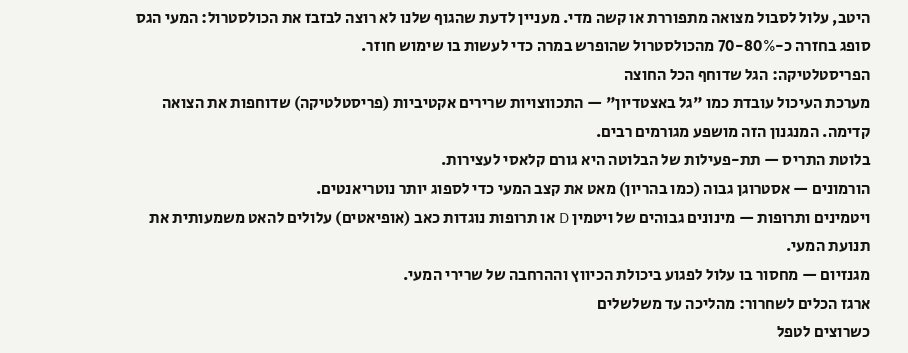היטב, עלול לסבול מצואה מתפוררת או קשה מדי. מעניין לדעת שהגוף שלנו לא רוצה לבזבז את הכולסטרול: המעי הגס סופג בחזרה כ-70-80% מהכולסטרול שהופרש במרה כדי לעשות בו שימוש חוזר.
הפריסטלטיקה: הגל שדוחף הכל החוצה
מערכת העיכול עובדת כמו "גל באצטדיון" — התכווצויות שרירים אקטיביות (פריסטלטיקה) שדוחפות את הצואה קדימה. המנגנון הזה מושפע מגורמים רבים.
בלוטת התריס — תת-פעילות של הבלוטה היא גורם קלאסי לעצירות.
הורמונים — אסטרוגן גבוה (כמו בהריון) מאט את קצב המעי כדי לספוג יותר נוטריאנטים.
ויטמינים ותרופות — מינונים גבוהים של ויטמין D או תרופות נוגדות כאב (אופיאטים) עלולים להאט משמעותית את תנועת המעי.
מגנזיום — מחסור בו עלול לפגוע ביכולת הכיווץ וההרחבה של שרירי המעי.
ארגז הכלים לשחרור: מהליכה עד משלשלים
כשרוצים לטפל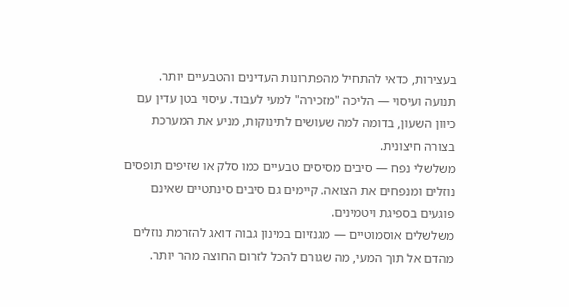בעצירות, כדאי להתחיל מהפתרונות העדינים והטבעיים יותר.
תנועה ועיסוי — הליכה "מזכירה" למעי לעבוד. עיסוי בטן עדין עם כיוון השעון, בדומה למה שעושים לתינוקות, מניע את המערכת בצורה חיצונית.
משלשלי נפח — סיבים מסיסים טבעיים כמו סלק או שזיפים תופסים נוזלים ומנפחים את הצואה. קיימים גם סיבים סינתטיים שאינם פוגעים בספיגת ויטמינים.
משלשלים אוסמוטיים — מגנזיום במינון גבוה דואג להזרמת נוזלים מהדם אל תוך המעי, מה שגורם להכל לזרום החוצה מהר יותר.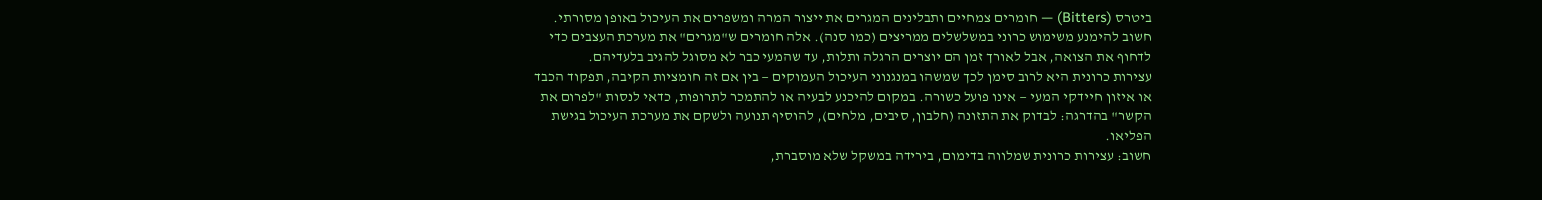ביטרס (Bitters) — חומרים צמחיים ותבלינים המגרים את ייצור המרה ומשפרים את העיכול באופן מסורתי.
חשוב להימנע משימוש כרוני במשלשלים ממריצים (כמו סנה). אלה חומרים ש"מגרים" את מערכת העצבים כדי לדחוף את הצואה, אבל לאורך זמן הם יוצרים הרגלה ותלות, עד שהמעי כבר לא מסוגל להגיב בלעדיהם.
עצירות כרונית היא לרוב סימן לכך שמשהו במנגנוני העיכול העמוקים — בין אם זה חומציות הקיבה, תפקוד הכבד או איזון חיידקי המעי — אינו פועל כשורה. במקום להיכנע לבעיה או להתמכר לתרופות, כדאי לנסות "לפרום את הקשר" בהדרגה: לבדוק את התזונה (חלבון, סיבים, מלחים), להוסיף תנועה ולשקם את מערכת העיכול בגישת הפליאו.
חשוב: עצירות כרונית שמלווה בדימום, בירידה במשקל שלא מוסברת,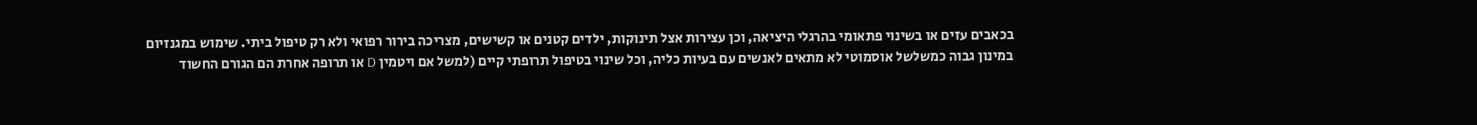בכאבים עזים או בשינוי פתאומי בהרגלי היציאה, וכן עצירות אצל תינוקות, ילדים קטנים או קשישים, מצריכה בירור רפואי ולא רק טיפול ביתי. שימוש במגנזיום במינון גבוה כמשלשל אוסמוטי לא מתאים לאנשים עם בעיות כליה, וכל שינוי בטיפול תרופתי קיים (למשל אם ויטמין D או תרופה אחרת הם הגורם החשוד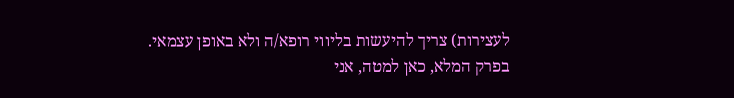לעצירות) צריך להיעשות בליווי רופא/ה ולא באופן עצמאי.
בפרק המלא, כאן למטה, אני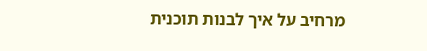מרחיב על איך לבנות תוכנית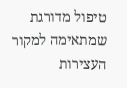טיפול מדורגת שמתאימה למקור העצירות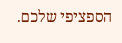הספציפי שלכם.